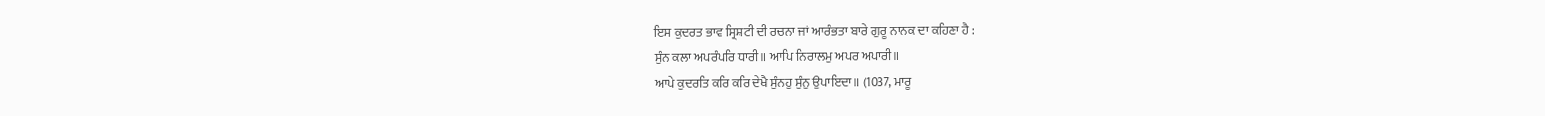ਇਸ ਕੁਦਰਤ ਭਾਵ ਸ੍ਰਿਸ਼ਟੀ ਦੀ ਰਚਨਾ ਜਾਂ ਆਰੰਭਤਾ ਬਾਰੇ ਗੁਰੂ ਨਾਨਕ ਦਾ ਕਹਿਣਾ ਹੈ :
ਸੁੰਨ ਕਲਾ ਅਪਰੰਪਰਿ ਧਾਰੀ॥ ਆਪਿ ਨਿਰਾਲਮੁ ਅਪਰ ਅਪਾਰੀ॥
ਆਪੇ ਕੁਦਰਤਿ ਕਰਿ ਕਰਿ ਦੇਖੈ ਸੁੰਨਹੁ ਸੁੰਨੁ ਉਪਾਇਦਾ॥ (1037, ਮਾਰੂ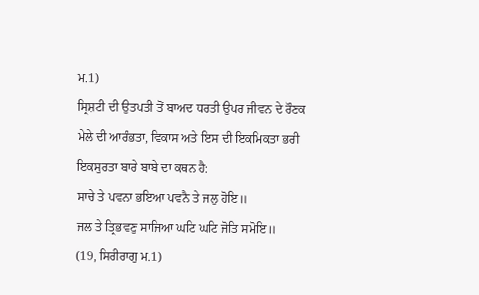ਮ.1)
ਸ੍ਰਿਸ਼ਟੀ ਦੀ ਉਤਪਤੀ ਤੋਂ ਬਾਅਦ ਧਰਤੀ ਉਪਰ ਜੀਵਨ ਦੇ ਰੌਣਕ ਮੇਲੇ ਦੀ ਆਰੰਭਤਾ, ਵਿਕਾਸ ਅਤੇ ਇਸ ਦੀ ਇਕਮਿਕਤਾ ਭਰੀ ਇਕਸੁਰਤਾ ਬਾਰੇ ਬਾਬੇ ਦਾ ਕਥਨ ਹੈ:
ਸਾਚੇ ਤੇ ਪਵਨਾ ਭਇਆ ਪਵਨੈ ਤੇ ਜਲੁ ਹੋਇ॥
ਜਲ ਤੇ ਤ੍ਰਿਭਵਣੁ ਸਾਜਿਆ ਘਟਿ ਘਟਿ ਜੋਤਿ ਸਮੋਇ॥
(19, ਸਿਰੀਰਾਗੁ ਮ.1)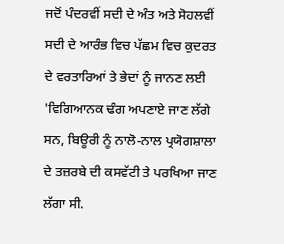ਜਦੋਂ ਪੰਦਰਵੀਂ ਸਦੀ ਦੇ ਅੰਤ ਅਤੇ ਸੋਹਲਵੀਂ ਸਦੀ ਦੇ ਆਰੰਭ ਵਿਚ ਪੱਛਮ ਵਿਚ ਕੁਦਰਤ ਦੇ ਵਰਤਾਰਿਆਂ ਤੇ ਭੇਦਾਂ ਨੂੰ ਜਾਨਣ ਲਈ 'ਵਿਗਿਆਨਕ ਢੰਗ ਅਪਣਾਏ ਜਾਣ ਲੱਗੇ ਸਨ, ਬਿਊਰੀ ਨੂੰ ਨਾਲੋ-ਨਾਲ ਪ੍ਰਯੋਗਸ਼ਾਲਾ ਦੇ ਤਜ਼ਰਬੇ ਦੀ ਕਸਵੱਟੀ ਤੇ ਪਰਖਿਆ ਜਾਣ ਲੱਗਾ ਸੀ.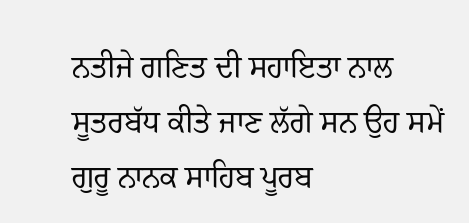ਨਤੀਜੇ ਗਣਿਤ ਦੀ ਸਹਾਇਤਾ ਨਾਲ ਸੂਤਰਬੱਧ ਕੀਤੇ ਜਾਣ ਲੱਗੇ ਸਨ ਉਹ ਸਮੇਂ ਗੁਰੂ ਨਾਨਕ ਸਾਹਿਬ ਪੂਰਬ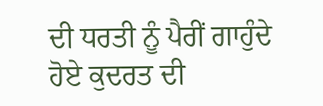ਦੀ ਧਰਤੀ ਨੂੰ ਪੈਰੀਂ ਗਾਹੁੰਦੇ ਹੋਏ ਕੁਦਰਤ ਦੀ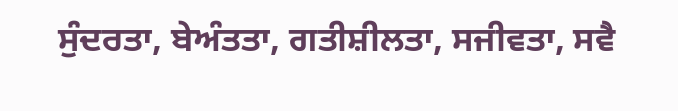ਸੁੰਦਰਤਾ, ਬੇਅੰਤਤਾ, ਗਤੀਸ਼ੀਲਤਾ, ਸਜੀਵਤਾ, ਸਵੈ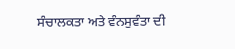ਸੰਚਾਲਕਤਾ ਅਤੇ ਵੰਨਸੁਵੰਤਾ ਦੀ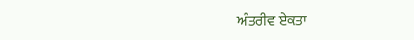ਅੰਤਰੀਵ ਏਕਤਾ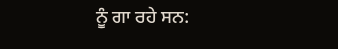ਨੂੰ ਗਾ ਰਹੇ ਸਨ: